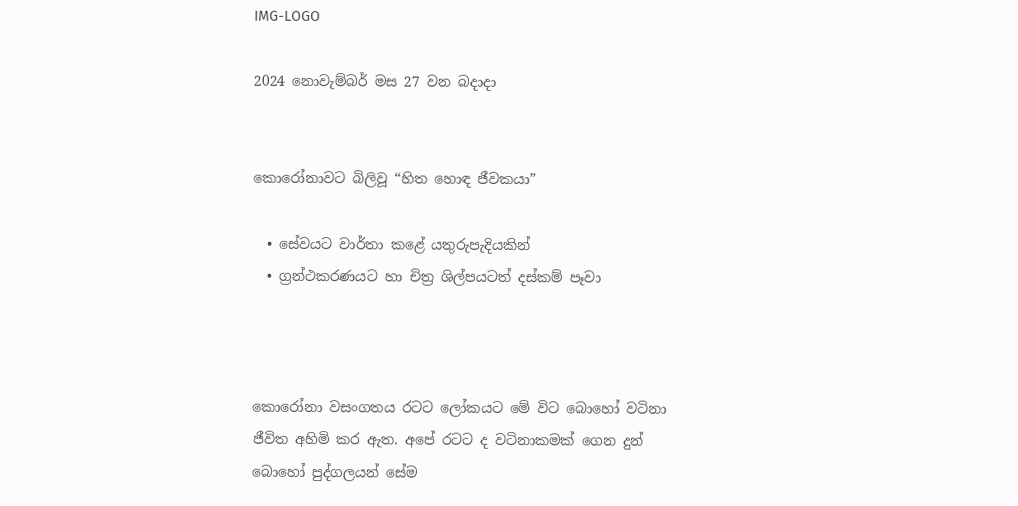IMG-LOGO

2024 නොවැම්බර් මස 27 වන බදාදා


කොරෝනාවට බිලිවූ “හිත හොඳ ජීවකයා”

  • සේවයට වාර්තා කළේ යතුරුපැදියකින්
  • ග්‍රන්ථකරණයට හා චිත්‍ර ශිල්පයටත් දස්කම් පෑවා



කොරෝනා වසංගතය රටට ලෝකයට මේ විට බොහෝ වටිනා ජීවිත අහිමි කර ඇත. අපේ රටට ද වටිනාකමක් ගෙන දුන් බොහෝ පුද්ගලයන් සේම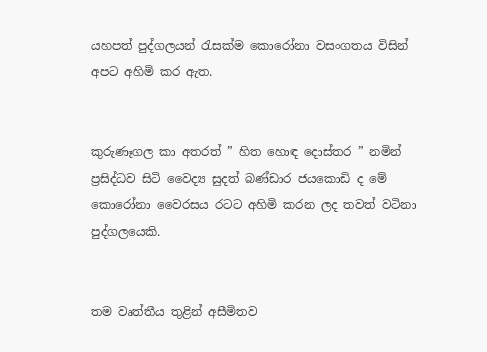යහපත් පුද්ගලයන් රැසක්ම කොරෝනා වසංගතය විසින් අපට අහිමි කර ඇත.


කුරුණෑගල කා අතරත් ” හිත හොඳ දොස්තර ” නමින් ප්‍රසිද්ධව සිටි වෛද්‍ය සුදත් බණ්ඩාර ජයකොඩි ද මේ කොරෝනා වෛරසය රටට අහිමි කරන ලද තවත් වටිනා පුද්ගලයෙකි.


තම වෘත්තීය තුළින් අසීමිතව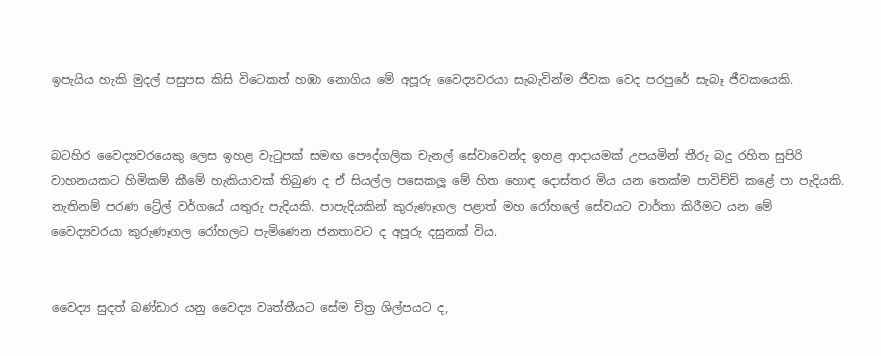ඉපැයිය හැකි මුදල් පසුපස කිසි විටෙකත් හඹා නොගිය මේ අපූරු වෛද්‍යවරයා සැබැවින්ම ජීවක වෙද පරපුරේ සැබෑ ජීවකයෙකි.


බටහිර වෛද්‍යවරයෙකු ලෙස ඉහළ වැටුපක් සමඟ පෞද්ගලික චැනල් සේවාවෙන්ද ඉහළ ආදායමක් උපයමින් තීරු බදු රහිත සුපිරි වාහනයකට හිමිකම් කීමේ හැකියාවක් තිබුණ ද ඒ සියල්ල පසෙකලූ මේ හිත හොඳ දොස්තර මිය යන තෙක්ම පාවිච්චි කළේ පා පැදියකි. නැතිනම් පරණ ට්‍රේල් වර්ගයේ යතුරු පැදියකි. පාපැදියකින් කුරුණෑගල පළාත් මහ රෝහලේ සේවයට වාර්තා කිරීමට යන මේ වෛද්‍යවරයා කුරුණෑගල රෝහලට පැමිණෙන ජනතාවට ද අපූරු දසුනක් විය.


වෛද්‍ය සුදත් බණ්ඩාර යනු වෛද්‍ය වෘත්තීයට සේම චිත්‍ර ශිල්පයට ද,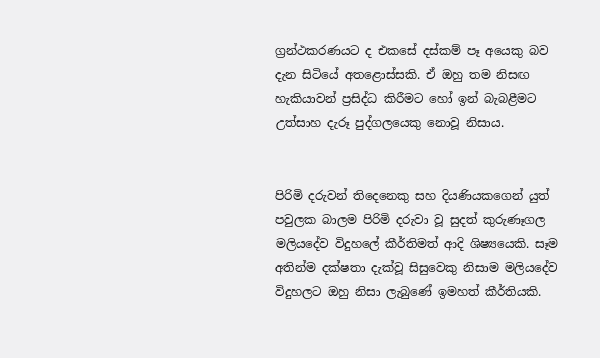ග්‍රන්ථකරණයට ද එකසේ දස්කම් පෑ අයෙකු බව දැන සිටියේ අතළොස්සකි. ඒ ඔහු තම නිසඟ හැකියාවන් ප්‍රසිද්ධ කිරීමට හෝ ඉන් බැබළීමට උත්සාහ දැරූ පුද්ගලයෙකු නොවූ නිසාය.


පිරිමි දරුවන් තිදෙනෙකු සහ දියණියකගෙන් යුත් පවුලක බාලම පිරිමි දරුවා වූ සුදත් කුරුණෑගල මලියදේව විදුහලේ කීර්තිමත් ආදි ශිෂ්‍යයෙකි. සෑම අතින්ම දක්ෂතා දැක්වූ සිසුවෙකු නිසාම මලියදේව විදුහලට ඔහු නිසා ලැබුණේ ඉමහත් කීර්තියකි.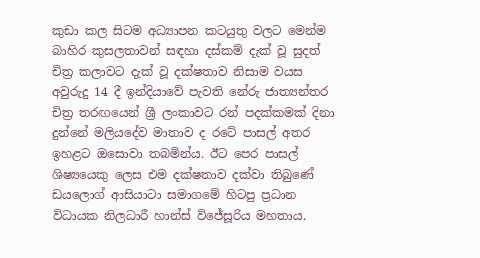කුඩා කල සිටම අධ්‍යාපන කටයුතු වලට මෙන්ම බාහිර කුසලතාවන් සඳහා දස්කම් දැක් වූ සුදත් චිත්‍ර කලාවට දැක් වූ දක්ෂතාව නිසාම වයස අවුරුදු 14 දී ඉන්දියාවේ පැවති නේරු ජාත්‍යන්තර චිත්‍ර තරඟයෙන් ශ්‍රී ලංකාවට රන් පදක්කමක් දිනා දුන්නේ මලියදේව මාතාව ද රටේ පාසල් අතර ඉහළට ඔසොවා තබමින්ය. ඊට පෙර පාසල් ශිෂ්‍යයෙකු ලෙස එම දක්ෂතාව දක්වා තිබුණේ ඩයලොග් ආසියාටා සමාගමේ හිටපු ප්‍රධාන විධායක නිලධාරී හාන්ස් විජේසූරිය මහතාය.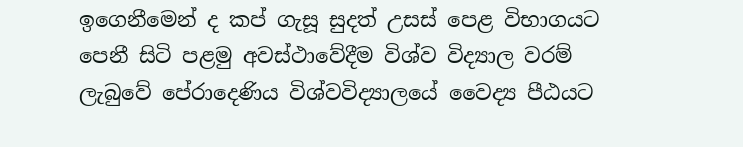ඉගෙනීමෙන් ද කප් ගැසූ සුදත් උසස් පෙළ විභාගයට පෙනී සිටි පළමු අවස්ථාවේදීම විශ්ව විද්‍යාල වරම් ලැබුවේ පේරාදෙණිය විශ්වවිද්‍යාලයේ වෛද්‍ය පීඨයට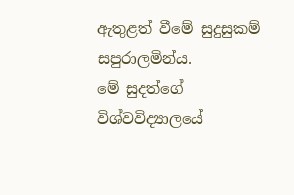ඇතුළත් වීමේ සුදුසුකම් සපුරාලමින්ය.
මේ සුදත්ගේ විශ්වවිද්‍යාලයේ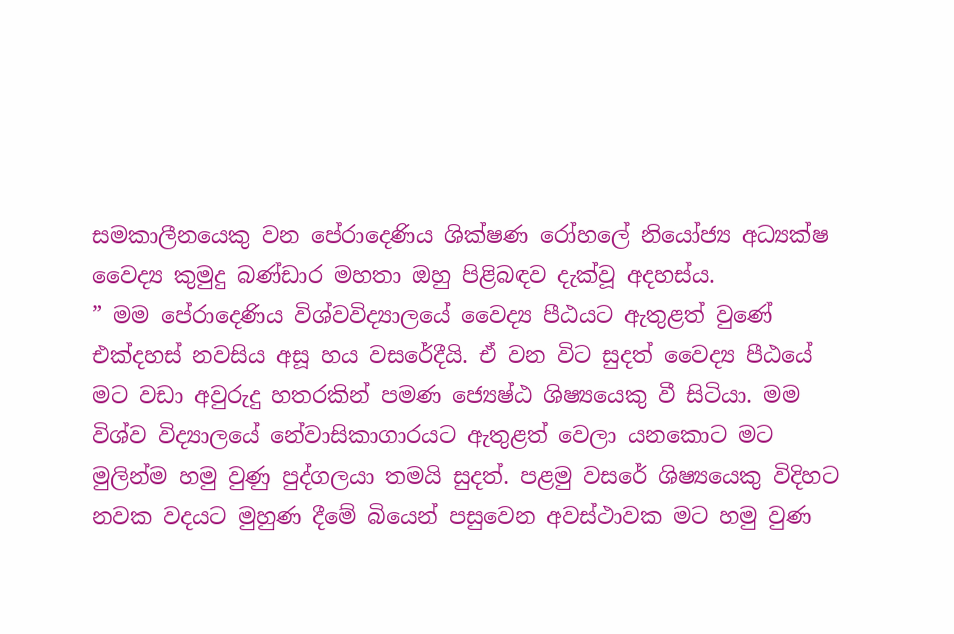සමකාලීනයෙකු වන පේරාදෙණිය ශික්ෂණ රෝහලේ නියෝජ්‍ය අධ්‍යක්ෂ වෛද්‍ය කුමුදු බණ්ඩාර මහතා ඔහු පිළිබඳව දැක්වූ අදහස්ය.
” මම පේරාදෙණිය විශ්වවිද්‍යාලයේ වෛද්‍ය පීඨයට ඇතුළත් වුණේ එක්දහස් නවසිය අසූ හය වසරේදීයි. ඒ වන විට සුදත් වෛද්‍ය පීඨයේ මට වඩා අවුරුදු හතරකින් පමණ ජ්‍යෙෂ්ඨ ශිෂ්‍යයෙකු වී සිටියා. මම විශ්ව විද්‍යාලයේ නේවාසිකාගාරයට ඇතුළත් වෙලා යනකොට මට මුලින්ම හමු වුණු පුද්ගලයා තමයි සුදත්. පළමු වසරේ ශිෂ්‍යයෙකු විදිහට නවක වදයට මුහුණ දීමේ බියෙන් පසුවෙන අවස්ථාවක මට හමු වුණ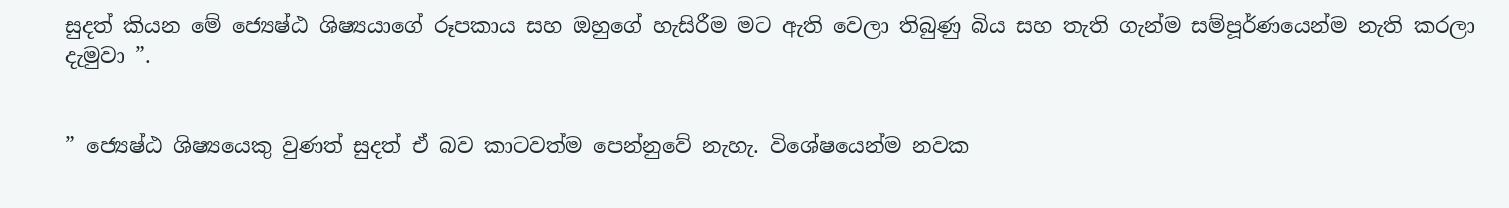සුදත් කියන මේ ජ්‍යෙෂ්ඨ ශිෂ්‍යයාගේ රූපකාය සහ ඔහුගේ හැසිරීම මට ඇති වෙලා තිබුණු බිය සහ තැති ගැන්ම සම්පූර්ණයෙන්ම නැති කරලා දැමුවා ”.


” ජ්‍යෙෂ්ඨ ශිෂ්‍යයෙකු වුණත් සුදත් ඒ බව කාටවත්ම පෙන්නුවේ නැහැ. විශේෂයෙන්ම නවක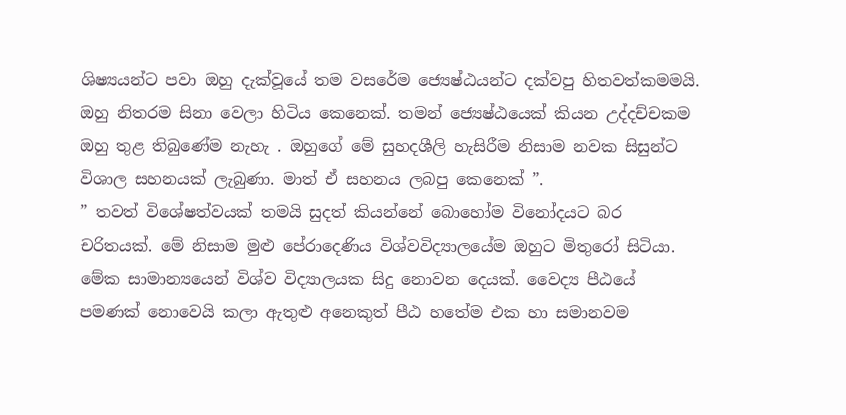ශිෂ්‍යයන්ට පවා ඔහු දැක්වූයේ තම වසරේම ජ්‍යෙෂ්ඨයන්ට දක්වපු හිතවත්කමමයි. ඔහු නිතරම සිනා වෙලා හිටිය කෙනෙක්. තමන් ජ්‍යෙෂ්ඨයෙක් කියන උද්දච්චකම ඔහු තුළ තිබුණේම නැහැ . ඔහුගේ මේ සුහදශීලි හැසිරීම නිසාම නවක සිසුන්ට විශාල සහනයක් ලැබුණා. මාත් ඒ සහනය ලබපු කෙනෙක් ”.
” තවත් විශේෂත්වයක් තමයි සුදත් කියන්නේ බොහෝම විනෝදයට බර චරිතයක්. මේ නිසාම මුළු පේරාදෙණිය විශ්වවිද්‍යාලයේම ඔහුට මිතුරෝ සිටියා. මේක සාමාන්‍යයෙන් විශ්ව විද්‍යාලයක සිදු නොවන දෙයක්. වෛද්‍ය පීඨයේ පමණක් නොවෙයි කලා ඇතුළු අනෙකුත් පීඨ හතේම එක හා සමානවම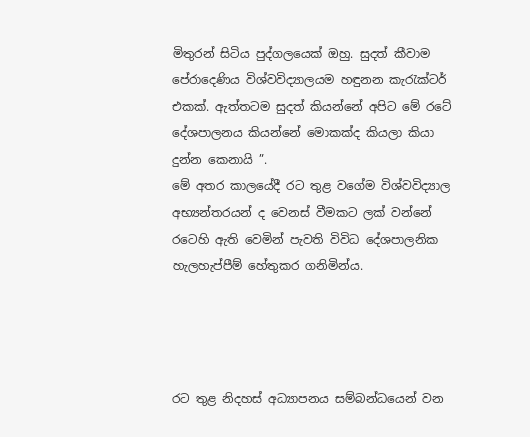මිතුරන් සිටිය පුද්ගලයෙක් ඔහු. සුදත් කීවාම පේරාදෙණිය විශ්වවිද්‍යාලයම හඳුනන කැරැක්ටර් එකක්. ඇත්තටම සුදත් කියන්නේ අපිට මේ රටේ දේශපාලනය කියන්නේ මොකක්ද කියලා කියා දුන්න කෙනායි ”.
මේ අතර කාලයේදී රට තුළ වගේම විශ්වවිද්‍යාල අභ්‍යන්තරයන් ද වෙනස් වීමකට ලක් වන්නේ රටෙහි ඇති වෙමින් පැවති විවිධ දේශපාලනික හැලහැප්පීම් හේතුකර ගනිමින්ය.




රට තුළ නිදහස් අධ්‍යාපනය සම්බන්ධයෙන් වන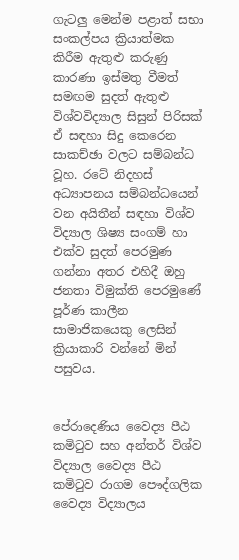ගැටලු මෙන්ම පළාත් සභා සංකල්පය ක්‍රියාත්මක කිරීම ඇතුළු කරුණු කාරණා ඉස්මතු වීමත් සමඟම සුදත් ඇතුළු විශ්වවිද්‍යාල සිසුන් පිරිසක් ඒ සඳහා සිදු කෙරෙන සාකච්ඡා වලට සම්බන්ධ වූහ. රටේ නිදහස් අධ්‍යාපනය සම්බන්ධයෙන් වන අයිතීන් සඳහා විශ්ව විද්‍යාල ශිෂ්‍ය සංගම් හා එක්ව සුදත් පෙරමුණ ගන්නා අතර එහිදී ඔහු ජනතා විමුක්ති පෙරමුණේ පූර්ණ කාලීන සාමාජිකයෙකු ලෙසින් ක්‍රියාකාරි වන්නේ මින් පසුවය.


පේරාදෙණිය වෛද්‍ය පීඨ කමිටුව සහ අන්තර් විශ්ව විද්‍යාල වෛද්‍ය පීඨ කමිටුව රාගම පෞද්ගලික වෛද්‍ය විද්‍යාලය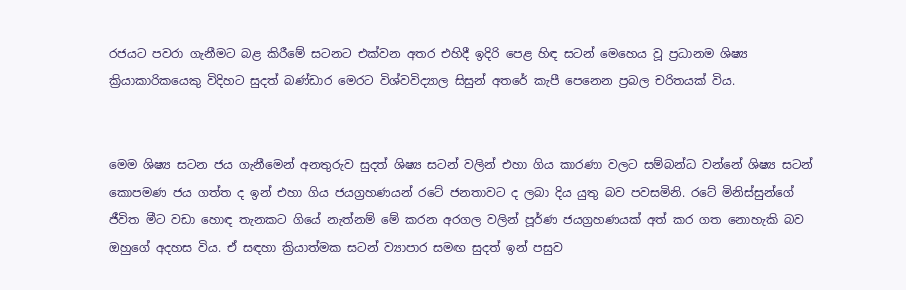රජයට පවරා ගැනීමට බළ කිරීමේ සටනට එක්වන අතර එහිදී ඉදිරි පෙළ හිඳ සටන් මෙහෙය වූ ප්‍රධානම ශිෂ්‍ය ක්‍රියාකාරිකයෙකු විදිහට සුදත් බණ්ඩාර මෙරට විශ්වවිද්‍යාල සිසුන් අතරේ කැපී පෙනෙන ප්‍රබල චරිතයක් විය.


මෙම ශිෂ්‍ය සටන ජය ගැනීමෙන් අනතුරුව සුදත් ශිෂ්‍ය සටන් වලින් එහා ගිය කාරණා වලට සම්බන්ධ වන්නේ ශිෂ්‍ය සටන් කොපමණ ජය ගත්ත ද ඉන් එහා ගිය ජයග්‍රහණයන් රටේ ජනතාවට ද ලබා දිය යුතු බව පවසමිනි. රටේ මිනිස්සුන්ගේ ජීවිත මීට වඩා හොඳ තැනකට ගියේ නැත්නම් මේ කරන අරගල වලින් පූර්ණ ජයග්‍රහණයක් අත් කර ගත නොහැකි බව ඔහුගේ අදහස විය. ඒ සඳහා ක්‍රියාත්මක සටන් ව්‍යාපාර සමඟ සුදත් ඉන් පසුව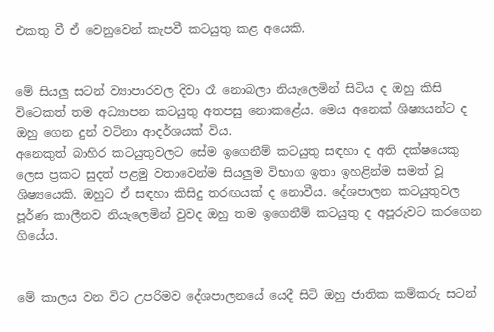එකතු වී ඒ වෙනුවෙන් කැපවී කටයුතු කළ අයෙකි.


මේ සියලු සටන් ව්‍යාපාරවල දිවා රෑ නොබලා නියැලෙමින් සිටිය ද ඔහු කිසි විටෙකත් තම අධ්‍යාපන කටයුතු අතපසු නොකළේය. මෙය අනෙක් ශිෂ්‍යයන්ට ද ඔහු ගෙන දුන් වටිනා ආදර්ශයක් විය.
අනෙකුත් බාහිර කටයුතුවලට සේම ඉගෙනීම් කටයුතු සඳහා ද අති දක්ෂයෙකු ලෙස ප්‍රකට සුදත් පළමු වතාවෙන්ම සියලුම විභාග ඉතා ඉහළින්ම සමත් වූ ශිෂ්‍යයෙකි. ඔහුට ඒ සඳහා කිසිදු තරඟයක් ද නොවීය. දේශපාලන කටයුතුවල පූර්ණ කාලීනව නියැලෙමින් වුවද ඔහු තම ඉගෙනීම් කටයුතු ද අපූරුවට කරගෙන ගියේය.


මේ කාලය වන විට උපරිමව දේශපාලනයේ යෙදී සිටි ඔහු ජාතික කම්කරු සටන්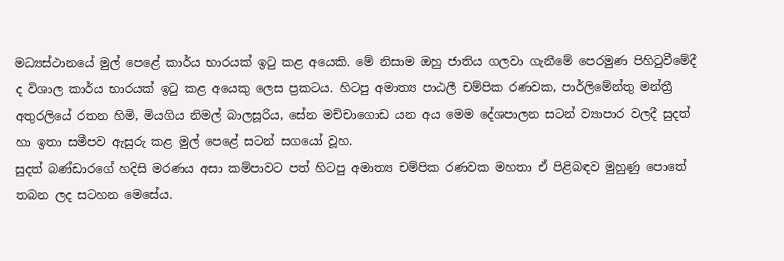මධ්‍යස්ථානයේ මුල් පෙළේ කාර්ය භාරයක් ඉටු කළ අයෙකි. මේ නිසාම ඔහු ජාතිය ගලවා ගැනීමේ පෙරමුණ පිහිටුවීමේදී ද විශාල කාර්ය භාරයක් ඉටු කළ අයෙකු ලෙස ප්‍රකටය. හිටපු අමාත්‍ය පාඨලී චම්පික රණවක, පාර්ලිමේන්තු මන්ත්‍රී අතුරලියේ රතන හිමි, මියගිය නිමල් බාලසූරිය, සේන මච්චාගොඩ යන අය මෙම දේශපාලන සටන් ව්‍යාපාර වලදී සුදත් හා ඉතා සමීපව ඇසුරු කළ මුල් පෙළේ සටන් සගයෝ වූහ.
සුදත් බණ්ඩාරගේ හදිසි මරණය අසා කම්පාවට පත් හිටපු අමාත්‍ය චම්පික රණවක මහතා ඒ පිළිබඳව මුහුණු පොතේ තබන ලද සටහන මෙසේය.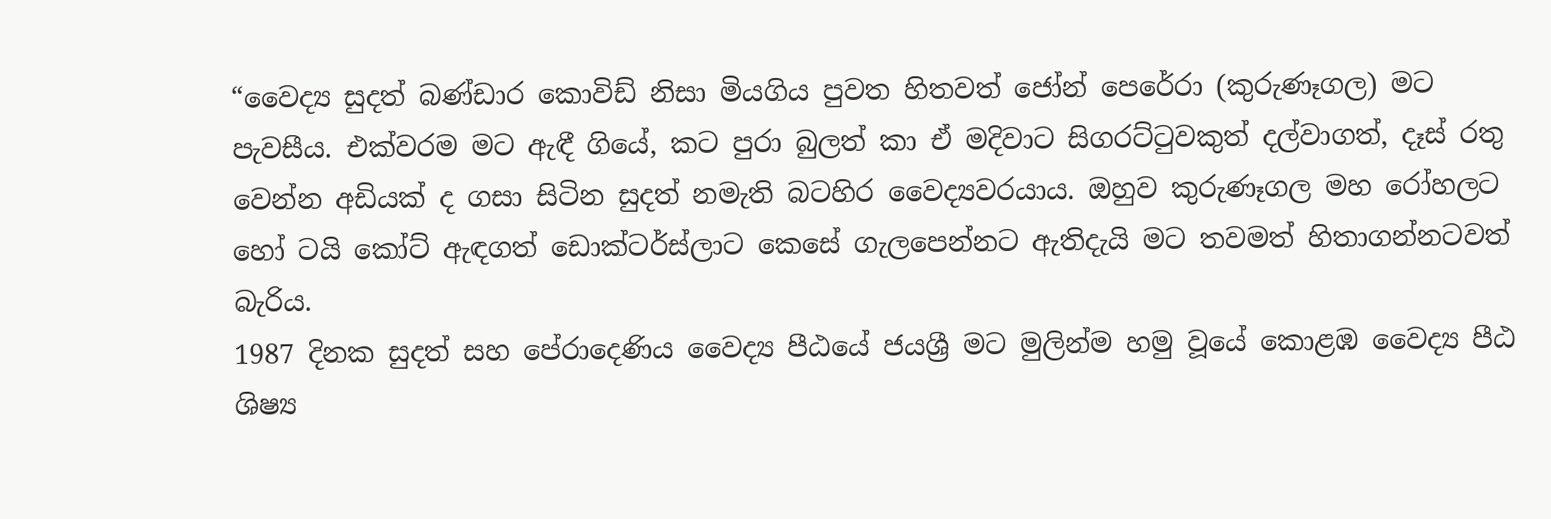“වෛද්‍ය සුදත් බණ්ඩාර කොවිඩ් නිසා මියගිය පුවත හිතවත් ජෝන් පෙරේරා (කුරුණෑගල) මට පැවසීය. එක්වරම මට ඇඳී ගියේ, කට පුරා බුලත් කා ඒ මදිවාට සිගරට්ටුවකුත් දල්වාගත්, දෑස් රතු වෙන්න අඩියක් ද ගසා සිටින සුදත් නමැති බටහිර වෛද්‍යවරයාය. ඔහුව කුරුණෑගල මහ රෝහලට හෝ ටයි කෝට් ඇඳගත් ඩොක්ටර්ස්ලාට කෙසේ ගැලපෙන්නට ඇතිදැයි මට තවමත් හිතාගන්නටවත් බැරිය.
1987 දිනක සුදත් සහ පේරාදෙණිය වෛද්‍ය පීඨයේ ජයශ්‍රී මට මුලින්ම හමු වූයේ කොළඹ වෛද්‍ය පීඨ ශිෂ්‍ය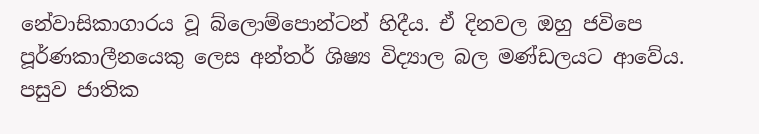නේවාසිකාගාරය වූ බ්ලොම්පොන්ටන් හිදීය. ඒ දිනවල ඔහු ජවිපෙ පූර්ණකාලීනයෙකු ලෙස අන්තර් ශිෂ්‍ය විද්‍යාල බල මණ්ඩලයට ආවේය. පසුව ජාතික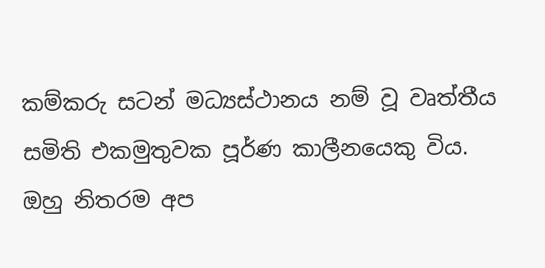කම්කරු සටන් මධ්‍යස්ථානය නම් වූ වෘත්තීය සමිති එකමුතුවක පූර්ණ කාලීනයෙකු විය. ඔහු නිතරම අප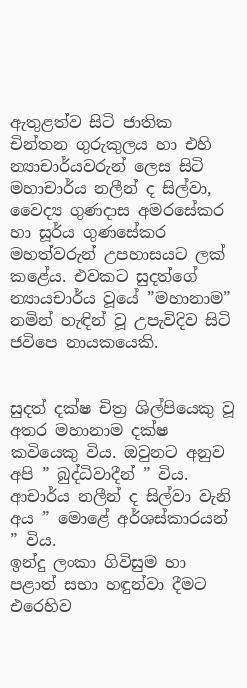ඇතුළත්ව සිටි ජාතික චින්තන ගුරුකුලය හා එහි න්‍යාචාර්යවරුන් ලෙස සිටි මහාචාර්ය නලීන් ද සිල්වා, වෛද්‍ය ගුණදාස අමරසේකර හා සූර්ය ගුණසේකර මහත්වරුන් උපහාසයට ලක් කළේය. එවකට සුදත්ගේ න්‍යායචාර්ය වූයේ ”මහානාම” නමින් හැඳින් වූ උපැවිදිව සිටි ජවිපෙ නායකයෙකි.


සුදත් දක්ෂ චිත්‍ර ශිල්පියෙකු වූ අතර මහානාම දක්ෂ කවියෙකු විය. ඔවුනට අනුව අපි ” බුද්ධිවාදීන් ” විය. ආචාර්ය නලීන් ද සිල්වා වැනි අය ” මොළේ අර්ශස්කාරයන් ” විය.
ඉන්දු ලංකා ගිවිසුම හා පළාත් සභා හඳුන්වා දීමට එරෙහිව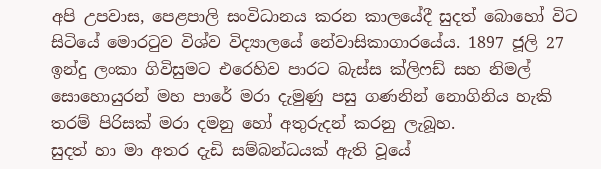අපි උපවාස, පෙළපාලි සංවිධානය කරන කාලයේදී සුදත් බොහෝ විට සිටියේ මොරටුව විශ්ව විද්‍යාලයේ නේවාසිකාගාරයේය. 1897 ජූලි 27 ඉන්දු ලංකා ගිවිසුමට එරෙහිව පාරට බැස්ස ක්ලිෆඩ් සහ නිමල් සොහොයුරන් මහ පාරේ මරා දැමුණු පසු ගණනින් නොගිනිය හැකි තරම් පිරිසක් මරා දමනු හෝ අතුරුදන් කරනු ලැබූහ.
සුදත් හා මා අතර දැඩි සම්බන්ධයක් ඇති වූයේ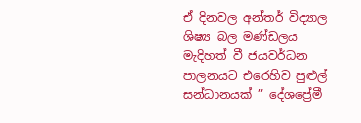ඒ දිනවල අන්තර් විද්‍යාල ශිෂ්‍ය බල මණ්ඩලය මැදිහත් වී ජයවර්ධන පාලනයට එරෙහිව පුළුල් සන්ධානයක් ” දේශප්‍රේමී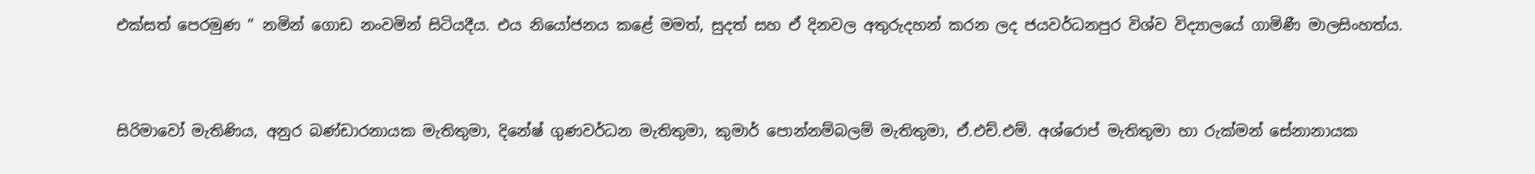එක්සත් පෙරමුණ ” නමින් ගොඩ නංවමින් සිටියදීය. එය නියෝජනය කළේ මමත්, සුදත් සහ ඒ දිනවල අතුරුදහන් කරන ලද ජයවර්ධනපුර විශ්ව විද්‍යාලයේ ගාමිණී මාලසිංහත්ය.


සිරිමාවෝ මැතිණිය, අනුර බණ්ඩාරනායක මැතිතුමා, දිනේෂ් ගුණවර්ධන මැතිතුමා, කුමාර් පොන්නම්බලම් මැතිතුමා, ඒ.එච්.එම්. අශ්රොප් මැතිතුමා හා රුක්මන් සේනානායක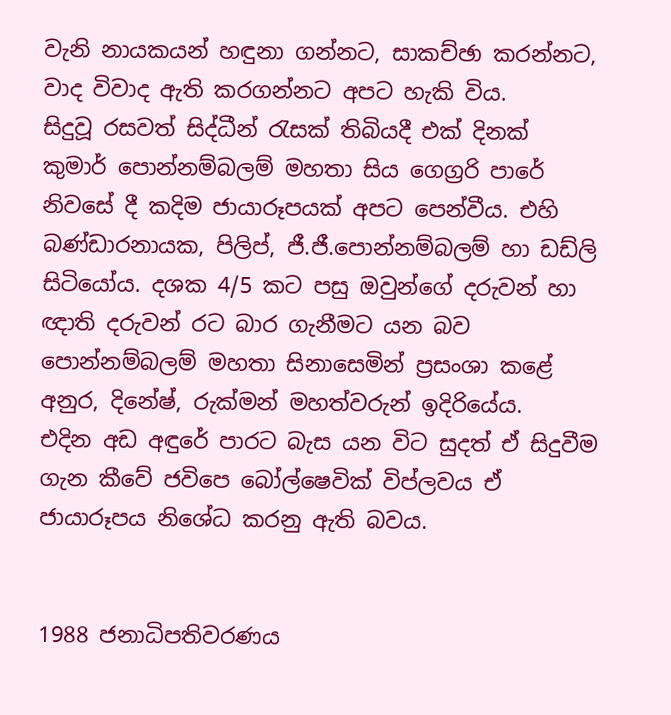වැනි නායකයන් හඳුනා ගන්නට, සාකච්ඡා කරන්නට, වාද විවාද ඇති කරගන්නට අපට හැකි විය.
සිදුවූ රසවත් සිද්ධීන් රැසක් තිබියදී එක් දිනක් කුමාර් පොන්නම්බලම් මහතා සිය ගෙග්‍රරි පාරේ නිවසේ දී කදිම ජායාරූපයක් අපට පෙන්වීය. එහි බණ්ඩාරනායක, පිලිප්, ජී.ජී.පොන්නම්බලම් හා ඩඩ්ලි සිටියෝය. දශක 4/5 කට පසු ඔවුන්ගේ දරුවන් හා ඥාති දරුවන් රට බාර ගැනීමට යන බව පොන්නම්බලම් මහතා සිනාසෙමින් ප්‍රසංශා කළේ අනුර, දිනේෂ්, රුක්මන් මහත්වරුන් ඉදිරියේය.
එදින අඩ අඳුරේ පාරට බැස යන විට සුදත් ඒ සිදුවීම ගැන කීවේ ජවිපෙ බෝල්ෂෙවික් විප්ලවය ඒ ජායාරූපය නිශේධ කරනු ඇති බවය.


1988 ජනාධිපතිවරණය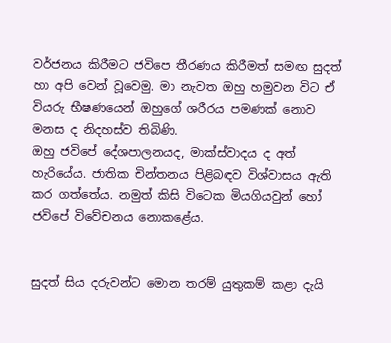වර්ජනය කිරීමට ජවිපෙ තීරණය කිරීමත් සමඟ සුදත් හා අපි වෙන් වූවෙමු. මා නැවත ඔහු හමුවන විට ඒ වියරු භීෂණයෙන් ඔහුගේ ශරීරය පමණක් නොව මනස ද නිදහස්ව තිබිණි.
ඔහු ජවිපේ දේශපාලනයද, මාක්ස්වාදය ද අත් හැරියේය. ජාතික චින්තනය පිළිබඳව විශ්වාසය ඇති කර ගත්තේය. නමුත් කිසි විටෙක මියගියවුන් හෝ ජවිපේ විවේචනය නොකළේය.


සුදත් සිය දරුවන්ට මොන තරම් යුතුකම් කළා දැයි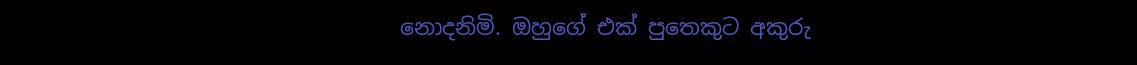නොදනිමි. ඔහුගේ එක් පුතෙකුට අකුරු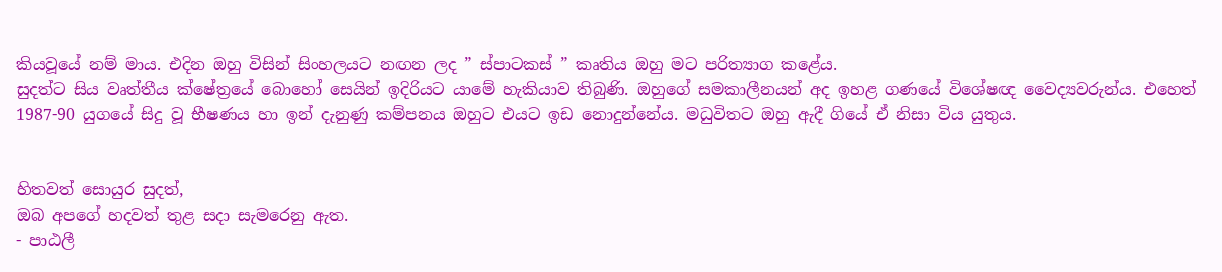කියවූයේ නම් මාය. එදින ඔහු විසින් සිංහලයට නඟන ලද ” ස්පාටකස් ” කෘතිය ඔහු මට පරිත්‍යාග කළේය.
සුදත්ට සිය වෘත්තීය ක්ෂේත්‍රයේ බොහෝ සෙයින් ඉදිරියට යාමේ හැකියාව තිබුණි. ඔහුගේ සමකාලීනයන් අද ඉහළ ගණයේ විශේෂඥ වෛද්‍යවරුන්ය. එහෙත් 1987-90 යුගයේ සිදු වූ භීෂණය හා ඉන් දැනුණු කම්පනය ඔහුට එයට ඉඩ නොදුන්නේය. මධුවිතට ඔහු ඇදී ගියේ ඒ නිසා විය යුතුය.


හිතවත් සොයුර සුදත්,
ඔබ අපගේ හදවත් තුළ සදා සැමරෙනු ඇත.
- පාඨලී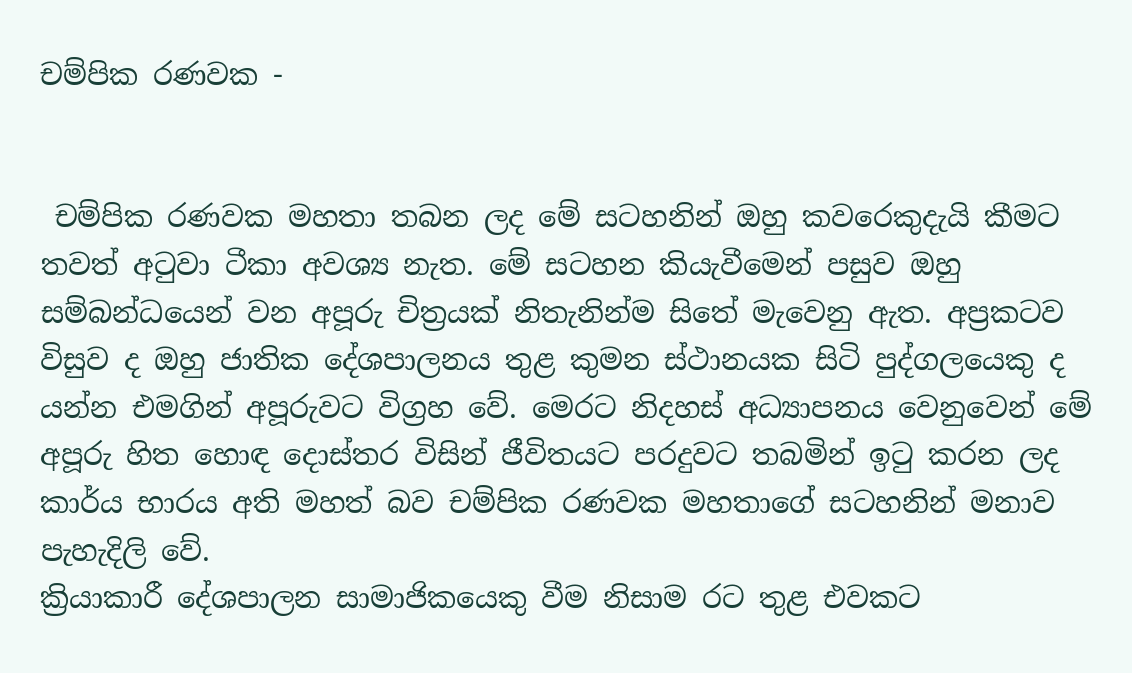චම්පික රණවක -


 චම්පික රණවක මහතා තබන ලද මේ සටහනින් ඔහු කවරෙකුදැයි කීමට තවත් අටුවා ටීකා අවශ්‍ය නැත. මේ සටහන කියැවීමෙන් පසුව ඔහු සම්බන්ධයෙන් වන අපූරු චිත්‍රයක් නිතැනින්ම සිතේ මැවෙනු ඇත. අප්‍රකටව විසුව ද ඔහු ජාතික දේශපාලනය තුළ කුමන ස්ථානයක සිටි පුද්ගලයෙකු ද යන්න එමගින් අපූරුවට විග්‍රහ වේ. මෙරට නිදහස් අධ්‍යාපනය වෙනුවෙන් මේ අපූරු හිත හොඳ දොස්තර විසින් ජීවිතයට පරදුවට තබමින් ඉටු කරන ලද කාර්ය භාරය අති මහත් බව චම්පික රණවක මහතාගේ සටහනින් මනාව පැහැදිලි වේ.
ක්‍රියාකාරී දේශපාලන සාමාජිකයෙකු වීම නිසාම රට තුළ එවකට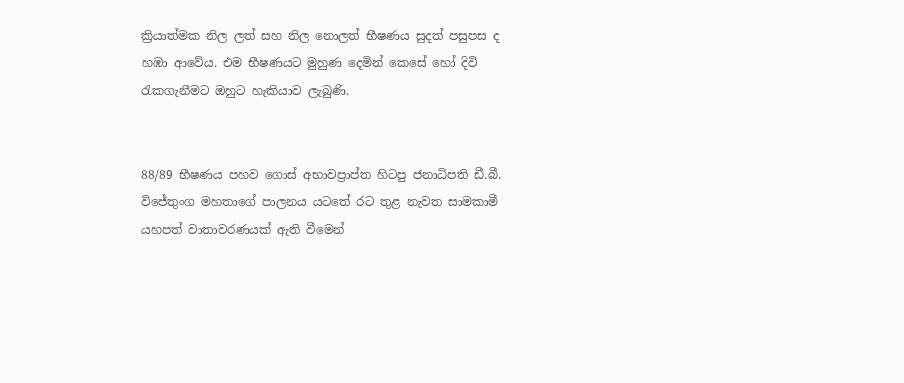ක්‍රියාත්මක නිල ලත් සහ නිල නොලත් භීෂණය සුදත් පසුපස ද හඹා ආවේය. එම භීෂණයට මුහුණ දෙමින් කෙසේ හෝ දිවි රැකගැනීමට ඔහුට හැකියාව ලැබුණි.


88/89 භීෂණය පහව ගොස් අභාවප්‍රාප්ත හිටපු ජනාධිපති ඩී.බී. විජේතුංග මහතාගේ පාලනය යටතේ රට තුළ නැවත සාමකාමී යහපත් වාතාවරණයක් ඇති වීමෙන්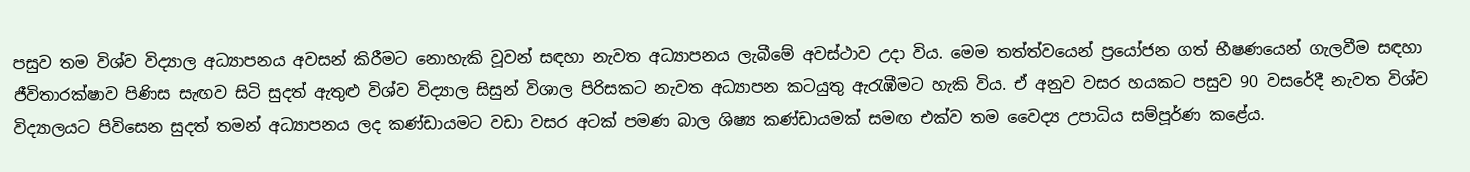පසුව තම විශ්ව විද්‍යාල අධ්‍යාපනය අවසන් කිරීමට නොහැකි වූවන් සඳහා නැවත අධ්‍යාපනය ලැබීමේ අවස්ථාව උදා විය. මෙම තත්ත්වයෙන් ප්‍රයෝජන ගත් භීෂණයෙන් ගැලවීම සඳහා ජීවිතාරක්ෂාව පිණිස සැඟව සිටි සුදත් ඇතුළු විශ්ව විද්‍යාල සිසුන් විශාල පිරිසකට නැවත අධ්‍යාපන කටයුතු ඇරැඹීමට හැකි විය. ඒ අනුව වසර හයකට පසුව 90 වසරේදී නැවත විශ්ව විද්‍යාලයට පිවිසෙන සුදත් තමන් අධ්‍යාපනය ලද කණ්ඩායමට වඩා වසර අටක් පමණ බාල ශිෂ්‍ය කණ්ඩායමක් සමඟ එක්ව තම වෛද්‍ය උපාධිය සම්පූර්ණ කළේය.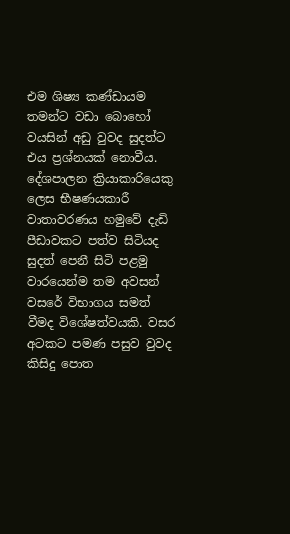එම ශිෂ්‍ය කණ්ඩායම තමන්ට වඩා බොහෝ වයසින් අඩු වුවද සුදත්ට එය ප්‍රශ්නයක් නොවීය. දේශපාලන ක්‍රියාකාරියෙකු ලෙස භීෂණයකාරී වාතාවරණය හමුවේ දැඩි පීඩාවකට පත්ව සිටියද සුදත් පෙනී සිටි පළමු වාරයෙන්ම තම අවසන් වසරේ විභාගය සමත් වීමද විශේෂත්වයකි. වසර අටකට පමණ පසුව වුවද කිසිදු පොත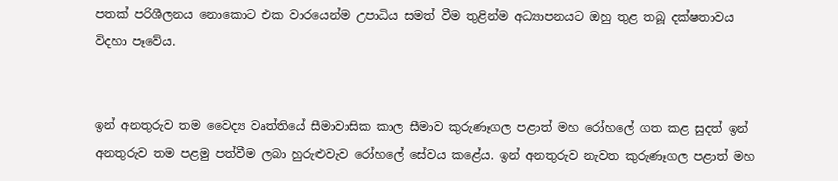පතක් පරිශීලනය නොකොට එක වාරයෙන්ම උපාධිය සමත් වීම තුළින්ම අධ්‍යාපනයට ඔහු තුළ තබූ දක්ෂතාවය විදහා පෑවේය.


ඉන් අනතුරුව තම වෛද්‍ය වෘත්තියේ සීමාවාසික කාල සීමාව කුරුණෑගල පළාත් මහ රෝහලේ ගත කළ සුදත් ඉන් අනතුරුව තම පළමු පත්වීම ලබා හුරුළුවැව රෝහලේ සේවය කළේය. ඉන් අනතුරුව නැවත කුරුණෑගල පළාත් මහ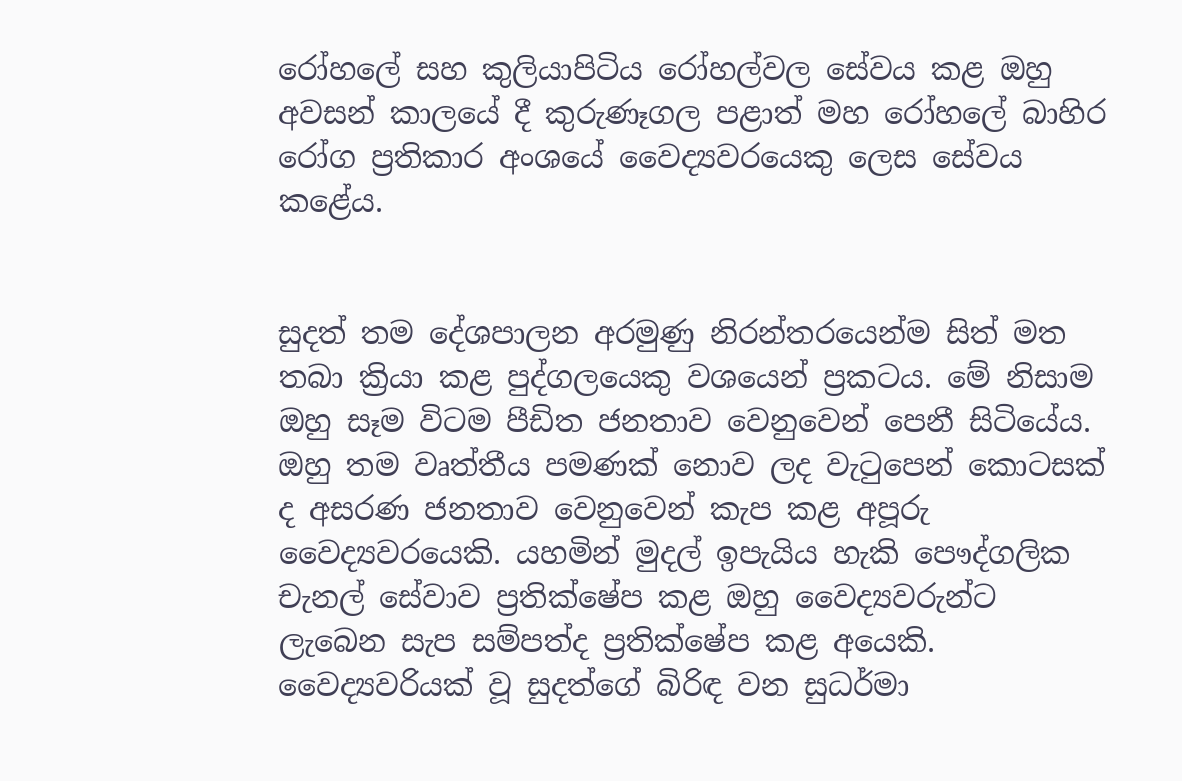රෝහලේ සහ කුලියාපිටිය රෝහල්වල සේවය කළ ඔහු අවසන් කාලයේ දී කුරුණෑගල පළාත් මහ රෝහලේ බාහිර රෝග ප්‍රතිකාර අංශයේ වෛද්‍යවරයෙකු ලෙස සේවය කළේය.


සුදත් තම දේශපාලන අරමුණු නිරන්තරයෙන්ම සිත් මත තබා ක්‍රියා කළ පුද්ගලයෙකු වශයෙන් ප්‍රකටය. මේ නිසාම ඔහු සෑම විටම පීඩිත ජනතාව වෙනුවෙන් පෙනී සිටියේය. ඔහු තම වෘත්තීය පමණක් නොව ලද වැටුපෙන් කොටසක් ද අසරණ ජනතාව වෙනුවෙන් කැප කළ අපූරු වෛද්‍යවරයෙකි. යහමින් මුදල් ඉපැයිය හැකි පෞද්ගලික චැනල් සේවාව ප්‍රතික්ෂේප කළ ඔහු වෛද්‍යවරුන්ට ලැබෙන සැප සම්පත්ද ප්‍රතික්ෂේප කළ අයෙකි. වෛද්‍යවරියක් වූ සුදත්ගේ බිරිඳ වන සුධර්මා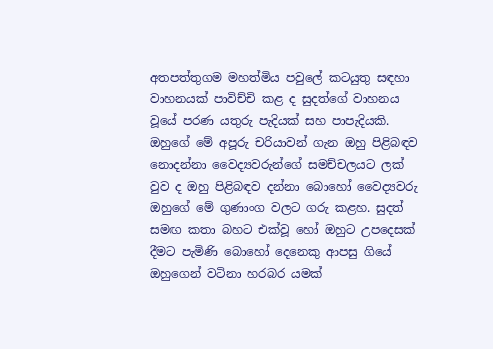අතපත්තුගම මහත්මිය පවුලේ කටයුතු සඳහා වාහනයක් පාවිච්චි කළ ද සුදත්ගේ වාහනය වූයේ පරණ යතුරු පැදියක් සහ පාපැදියකි.
ඔහුගේ මේ අපූරු චරියාවන් ගැන ඔහු පිළිබඳව නොදන්නා වෛද්‍යවරුන්ගේ සමච්චලයට ලක් වුව ද ඔහු පිළිබඳව දන්නා බොහෝ වෛද්‍යවරු ඔහුගේ මේ ගුණාංග වලට ගරු කළහ. සුදත් සමඟ කතා බහට එක්වූ හෝ ඔහුට උපදෙසක් දීමට පැමිණි බොහෝ දෙනෙකු ආපසු ගියේ ඔහුගෙන් වටිනා හරබර යමක්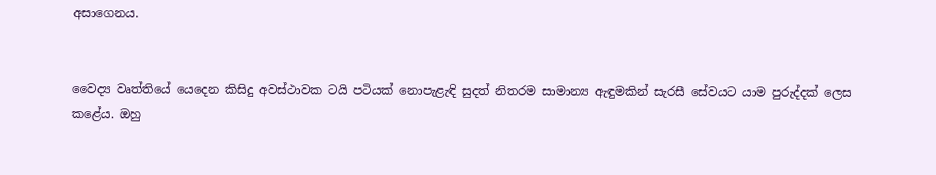අසාගෙනය.


වෛද්‍ය වෘත්තියේ යෙදෙන කිසිදු අවස්ථාවක ටයි පටියක් නොපැළැඳි සුදත් නිතරම සාමාන්‍ය ඇඳුමකින් සැරසී සේවයට යාම පුරුද්දක් ලෙස කළේය. ඔහු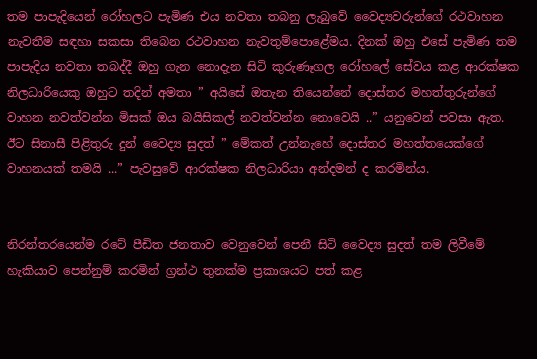තම පාපැදියෙන් රෝහලට පැමිණ එය නවතා තබනු ලැබුවේ වෛද්‍යවරුන්ගේ රථවාහන නැවතීම සඳහා සකසා තිබෙන රථවාහන නැවතුම්පොළේමය. දිනක් ඔහු එසේ පැමිණ තම පාපැදිය නවතා තබද්දී ඔහු ගැන නොදැන සිටි කුරුණෑගල රෝහලේ සේවය කළ ආරක්ෂක නිලධාරියෙකු ඔහුට තදින් අමතා ” අයිසේ ඔතැන තියෙන්නේ දොස්තර මහත්තුරුන්ගේ වාහන නවත්වන්න මිසක් ඔය බයිසිකල් නවත්වන්න නොවෙයි ..” යනුවෙන් පවසා ඇත. ඊට සිනාසී පිළිතුරු දුන් වෛද්‍ය සුදත් ” මේකත් උන්නැහේ දොස්තර මහත්තයෙක්ගේ වාහනයක් තමයි ...” පැවසුවේ ආරක්ෂක නිලධාරියා අන්දමන් ද කරමින්ය.


නිරන්තරයෙන්ම රටේ පීඩිත ජනතාව වෙනුවෙන් පෙනී සිටි වෛද්‍ය සුදත් තම ලිවීමේ හැකියාව පෙන්නුම් කරමින් ග්‍රන්ථ තුනක්ම ප්‍රකාශයට පත් කළ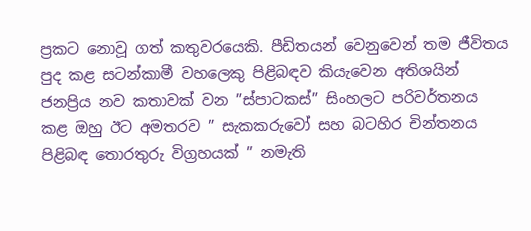ප්‍රකට නොවූ ගත් කතුවරයෙකි. පීඩිතයන් වෙනුවෙන් තම ජීවිතය පුද කළ සටන්කාමී වහලෙකු පිළිබඳව කියැවෙන අතිශයින් ජනප්‍රිය නව කතාවක් වන ”ස්පාටකස්” සිංහලට පරිවර්තනය කළ ඔහු ඊට අමතරව ” සැකකරුවෝ සහ බටහිර චින්තනය පිළිබඳ තොරතුරු විග්‍රහයක් ” නමැති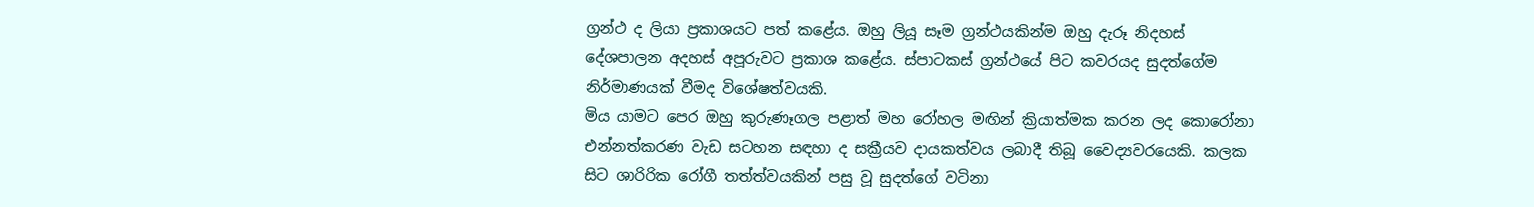ග්‍රන්ථ ද ලියා ප්‍රකාශයට පත් කළේය. ඔහු ලියූ සෑම ග්‍රන්ථයකින්ම ඔහු දැරූ නිදහස් දේශපාලන අදහස් අපූරුවට ප්‍රකාශ කළේය. ස්පාටකස් ග්‍රන්ථයේ පිට කවරයද සුදත්ගේම නිර්මාණයක් වීමද විශේෂත්වයකි.
මිය යාමට පෙර ඔහු කුරුණෑගල පළාත් මහ රෝහල මඟින් ක්‍රියාත්මක කරන ලද කොරෝනා එන්නත්කරණ වැඩ සටහන සඳහා ද සක්‍රීයව දායකත්වය ලබාදී තිබූ වෛද්‍යවරයෙකි. කලක සිට ශාරිරික රෝගී තත්ත්වයකින් පසු වූ සුදත්ගේ වටිනා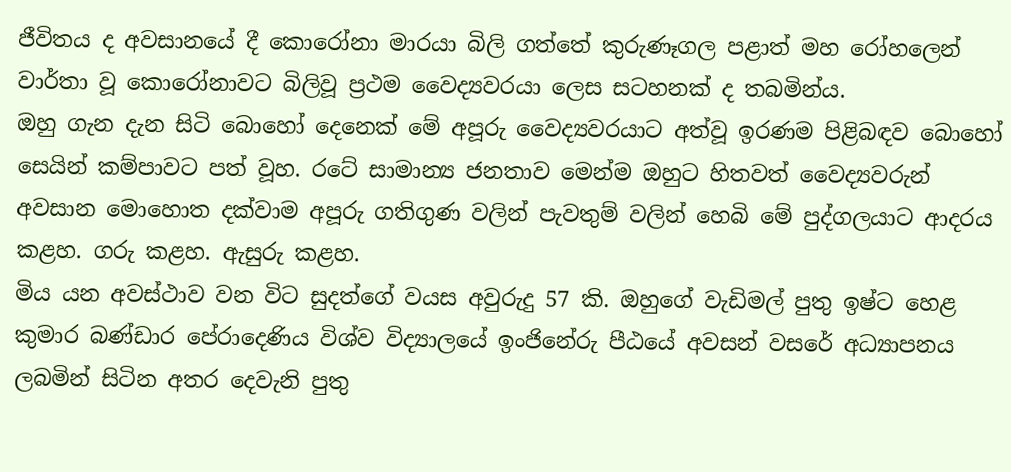ජීවිතය ද අවසානයේ දී කොරෝනා මාරයා බිලි ගත්තේ කුරුණෑගල පළාත් මහ රෝහලෙන් වාර්තා වූ කොරෝනාවට බිලිවූ ප්‍රථම වෛද්‍යවරයා ලෙස සටහනක් ද තබමින්ය.
ඔහු ගැන දැන සිටි බොහෝ දෙනෙක් මේ අපූරු වෛද්‍යවරයාට අත්වූ ඉරණම පිළිබඳව බොහෝ සෙයින් කම්පාවට පත් වූහ. රටේ සාමාන්‍ය ජනතාව මෙන්ම ඔහුට හිතවත් වෛද්‍යවරුන් අවසාන මොහොත දක්වාම අපූරු ගතිගුණ වලින් පැවතුම් වලින් හෙබි මේ පුද්ගලයාට ආදරය කළහ. ගරු කළහ. ඇසුරු කළහ.
මිය යන අවස්ථාව වන විට සුදත්ගේ වයස අවුරුදු 57 කි. ඔහුගේ වැඩිමල් පුතු ඉෂ්ට හෙළ කුමාර බණ්ඩාර පේරාදෙණිය විශ්ව විද්‍යාලයේ ඉංජිනේරු පීඨයේ අවසන් වසරේ අධ්‍යාපනය ලබමින් සිටින අතර දෙවැනි පුතු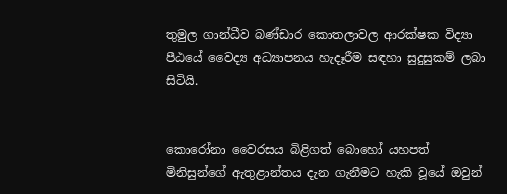තුමුල ගාන්ධීව බණ්ඩාර කොතලාවල ආරක්ෂක විද්‍යා පීඨයේ වෛද්‍ය අධ්‍යාපනය හැදෑරීම සඳහා සුදුසුකම් ලබා සිටියි.


කොරෝනා වෛරසය බිළිගත් බොහෝ යහපත් මිනිසුන්ගේ ඇතුළාන්තය දැන ගැනීමට හැකි වූයේ ඔවුන්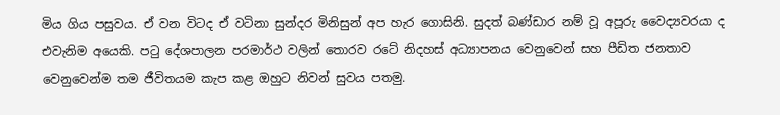මිය ගිය පසුවය. ඒ වන විටද ඒ වටිනා සුන්දර මිනිසුන් අප හැර ගොසිනි. සුදත් බණ්ඩාර නම් වූ අපූරු වෛද්‍යවරයා ද එවැනිම අයෙකි. පටු දේශපාලන පරමාර්ථ වලින් තොරව රටේ නිදහස් අධ්‍යාපනය වෙනුවෙන් සහ පීඩිත ජනතාව වෙනුවෙන්ම තම ජීවිතයම කැප කළ ඔහුට නිවන් සුවය පතමු.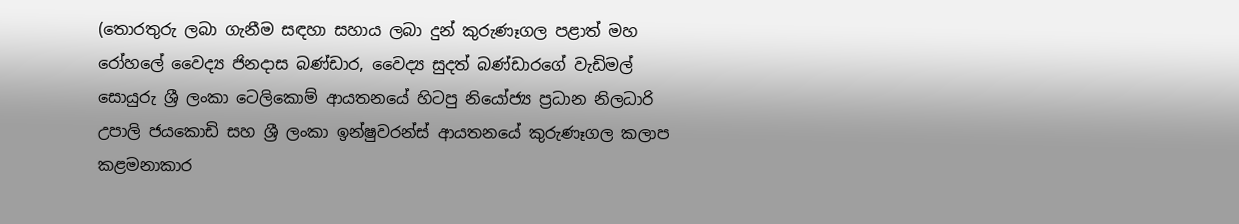(තොරතුරු ලබා ගැනීම සඳහා සහාය ලබා දුන් කුරුණෑගල පළාත් මහ රෝහලේ වෛද්‍ය ජිනදාස බණ්ඩාර, වෛද්‍ය සුදත් බණ්ඩාරගේ වැඩිමල් සොයුරු ශ්‍රී ලංකා ටෙලිකොම් ආයතනයේ හිටපු නියෝජ්‍ය ප්‍රධාන නිලධාරි උපාලි ජයකොඩි සහ ශ්‍රී ලංකා ඉන්ෂුවරන්ස් ආයතනයේ කුරුණෑගල කලාප කළමනාකාර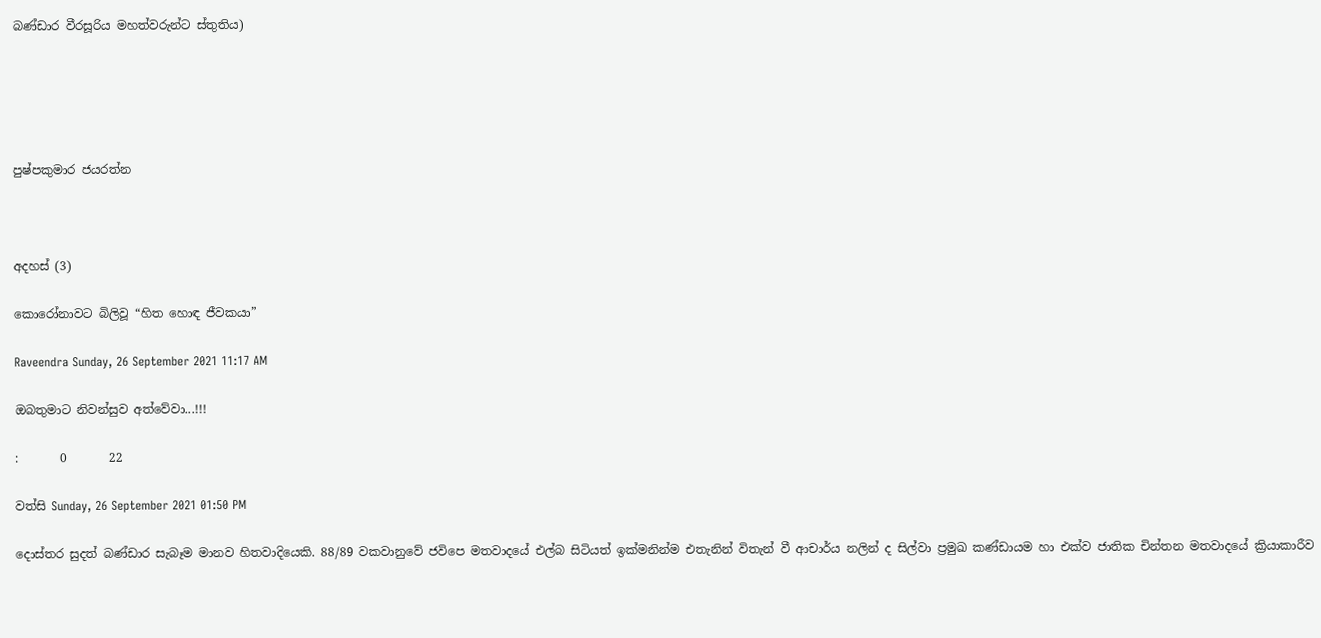බණ්ඩාර වීරසූරිය මහත්වරුන්ට ස්තුතිය)





පුෂ්පකුමාර ජයරත්න



අදහස් (3)

කොරෝනාවට බිලිවූ “හිත හොඳ ජීවකයා”

Raveendra Sunday, 26 September 2021 11:17 AM

ඔබතුමාට නිවන්සුව අත්වේවා...!!!

:       0       22

වත්සි Sunday, 26 September 2021 01:50 PM

දොස්තර සුදත් බණ්ඩාර සැබෑම මානව හිතවාදියෙකි. 88/89 වකවානුවේ ජවිපෙ මතවාදයේ එල්බ සිටියත් ඉක්මනින්ම එතැනින් විතැන් වී ආචාර්ය නලින් ද සිල්වා ප්‍රමුඛ කණ්ඩායම හා එක්ව ජාතික චින්තන මතවාදයේ ක්‍රියාකාරීව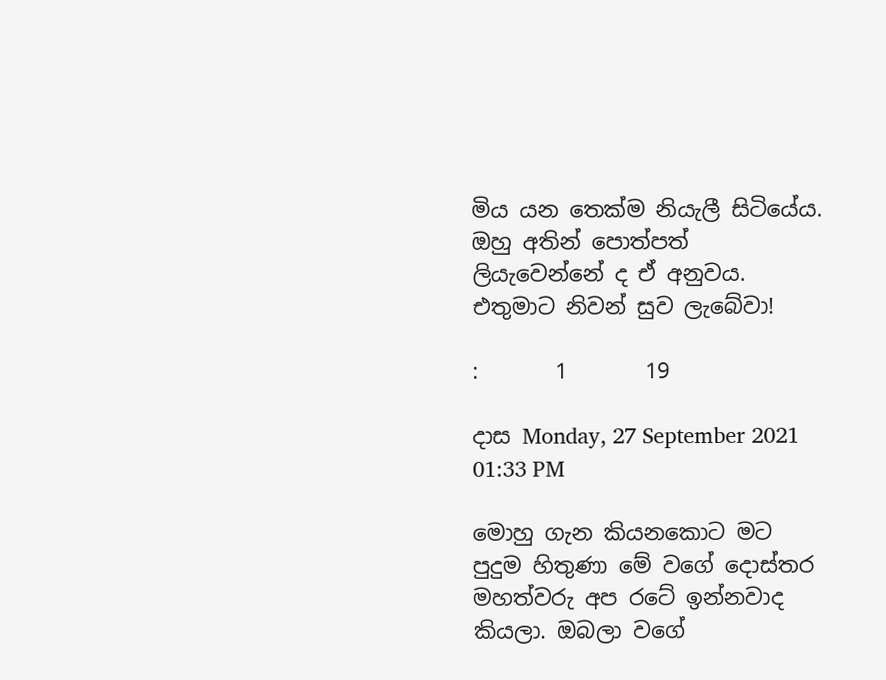මිය යන තෙක්ම නියැලී සිටියේය. ඔහු අතින් පොත්පත් ලියැවෙන්නේ ද ඒ අනුවය. එතුමාට නිවන් සුව ලැබේවා!

:       1       19

දාස Monday, 27 September 2021 01:33 PM

මොහු ගැන කියනකොට මට පුදුම හිතුණා මේ වගේ දොස්තර මහත්වරු අප රටේ ඉන්නවාද කියලා. ඔබලා වගේ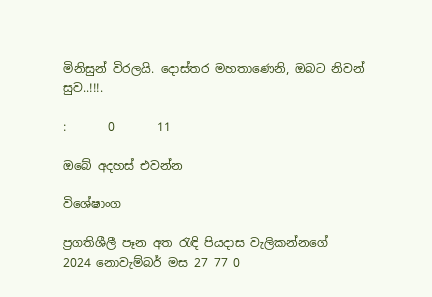මිනිසුන් විරලයි. දොස්තර මහතාණෙනි, ඔබට නිවන් සුව..!!!.

:       0       11

ඔබේ අදහස් එවන්න

විශේෂාංග

ප්‍රගතිශීලී පෑන අත රැඳි පියදාස වැලිකන්නගේ
2024 නොවැම්බර් මස 27 77 0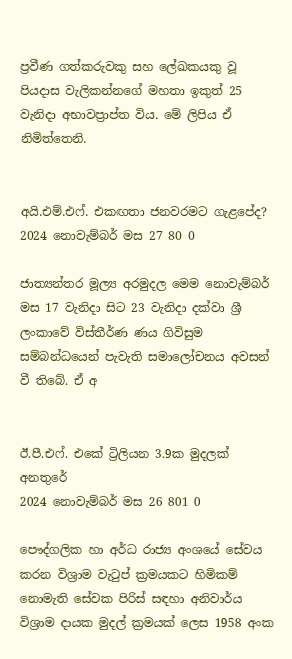ප්‍රවීණ ගත්කරුවකු සහ ලේඛකයකු වූ පියදාස වැලිකන්නගේ මහතා ඉකුත් 25 වැනිදා අභාවප්‍රාප්ත විය. මේ ලිපිය ඒ නිමිත්තෙනි.


අයි.එම්.එෆ්. එකඟතා ජනවරමට ගැළපේද?
2024 නොවැම්බර් මස 27 80 0

ජාත්‍යන්තර මූල්‍ය අරමුදල මෙම නොවැම්බර් මස 17 වැනිදා සිට 23 වැනිදා දක්වා ශ්‍රී ලංකාවේ විස්තීර්ණ ණය ගිවිසුම සම්බන්ධයෙන් පැවැති සමාලෝචනය අවසන් වී තිබේ. ඒ අ


ඊ.පී.එෆ්. එකේ ට්‍රිලියන 3.9ක මුදලක් අනතුරේ
2024 නොවැම්බර් මස 26 801 0

පෞද්ගලික හා අර්ධ රාජ්‍ය අංශයේ සේවය කරන විශ්‍රාම වැටුප් ක්‍රමයකට හිමිකම් නොමැති සේවක පිරිස් සඳහා අනිවාර්ය විශ්‍රාම දායක මුදල් ක්‍රමයක් ලෙස 1958 අංක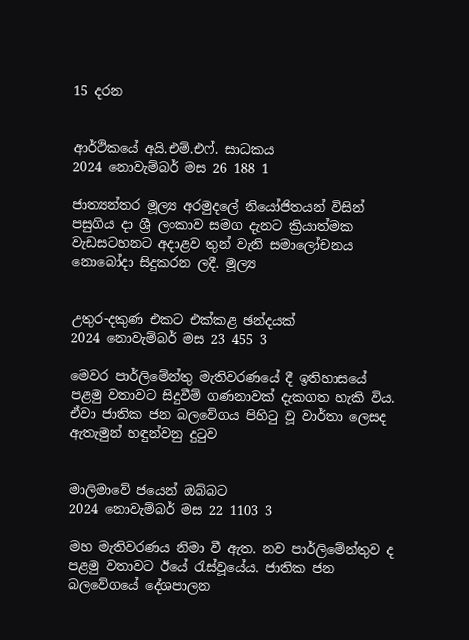15 දරන


ආර්ථිකයේ අයි.එම්.එෆ්. සාධකය
2024 නොවැම්බර් මස 26 188 1

ජාත්‍යන්තර මූල්‍ය අරමුදලේ නියෝජිතයන් විසින් පසුගිය දා ශ්‍රී ලංකාව සමග දැනට ක්‍රියාත්මක වැඩසටහනට අදාළව තුන් වැනි සමාලෝචනය නොබෝදා සිදුකරන ලදී. මූල්‍ය


උතුර-දකුණ එකට එක්කළ ඡන්දයක්
2024 නොවැම්බර් මස 23 455 3

මෙවර පාර්ලිමේන්තු මැතිවරණයේ දී ඉතිහාසයේ පළමු වතාවට සිදුවීම් ගණනාවක් දැකගත හැකි විය. ඒවා ජාතික ජන බලවේගය පිහිටු වූ වාර්තා ලෙසද ඇතැමුන් හඳුන්වනු දුටුව


මාලිමාවේ ජයෙන් ඔබ්බට
2024 නොවැම්බර් මස 22 1103 3

මහ මැතිවරණය නිමා වී ඇත. නව පාර්ලිමේන්තුව ද පළමු වතාවට ඊයේ රැස්වූයේය. ජාතික ජන බලවේගයේ දේශපාලන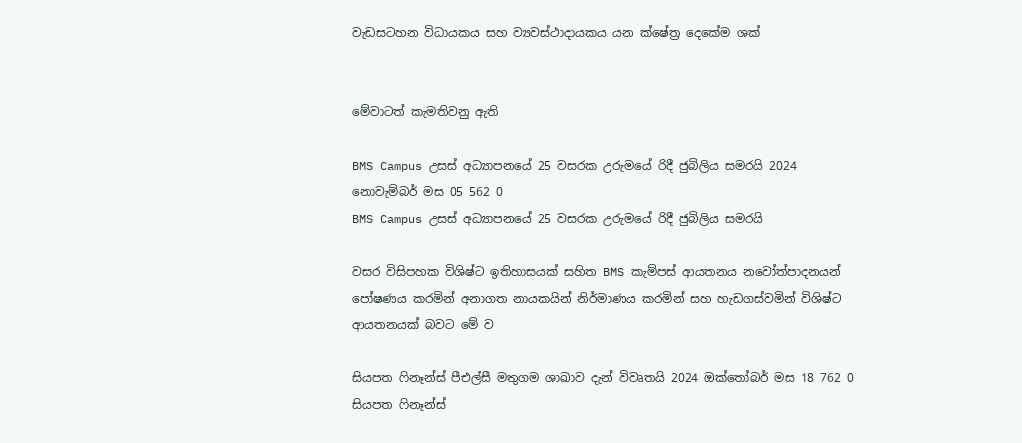වැඩසටහන විධායකය සහ ව්‍යවස්ථාදායකය යන ක්ෂේත්‍ර දෙකේම ශක්


මේවාටත් කැමතිවනු ඇති

BMS Campus උසස් අධ්‍යාපනයේ 25 වසරක උරුමයේ රිදී ජුබිලිය සමරයි 2024 නොවැම්බර් මස 05 562 0
BMS Campus උසස් අධ්‍යාපනයේ 25 වසරක උරුමයේ රිදී ජුබිලිය සමරයි

වසර විසිපහක විශිෂ්ට ඉතිහාසයක් සහිත BMS කැම්පස් ආයතනය නවෝත්පාදනයන් පෝෂණය කරමින් අනාගත නායකයින් නිර්මාණය කරමින් සහ හැඩගස්වමින් විශිෂ්ට ආයතනයක් බවට මේ ව

සියපත ෆිනෑන්ස් පීඑල්සී මතුගම ශාඛාව දැන් විවෘතයි 2024 ඔක්තෝබර් මස 18 762 0
සියපත ෆිනෑන්ස්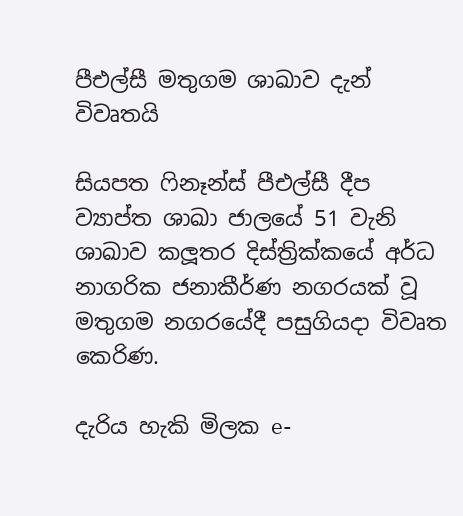පීඑල්සී මතුගම ශාඛාව දැන් විවෘතයි

සියපත ෆිනෑන්ස් පීඑල්සී දීප ව්‍යාප්ත ශාඛා ජාලයේ 51 වැනි ශාඛාව කලූතර දිස්ත්‍රික්කයේ අර්ධ නාගරික ජනාකීර්ණ නගරයක් වූ මතුගම නගරයේදී පසුගියදා විවෘත කෙරිණ.

දැරිය හැකි මිලක e-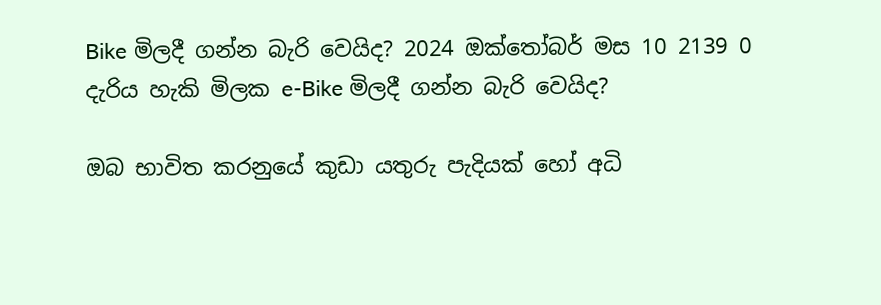Bike මිලදී ගන්න බැරි වෙයිද? 2024 ඔක්තෝබර් මස 10 2139 0
දැරිය හැකි මිලක e-Bike මිලදී ගන්න බැරි වෙයිද?

ඔබ භාවිත කරනුයේ කුඩා යතුරු පැදියක් හෝ අධි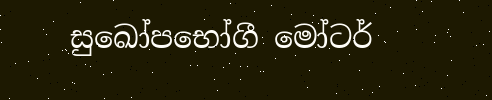සුඛෝපභෝගී මෝටර්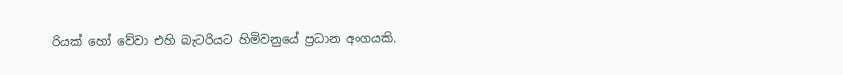රියක් හෝ වේවා එහි බැටරියට හිමිවනුයේ ප්‍රධාන අංගයකි.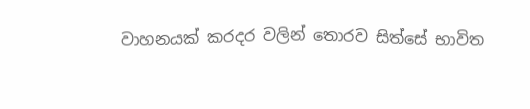වාහනයක් කරදර වලින් තොරව සිත්සේ භාවිත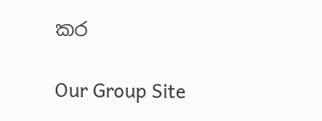කර

Our Group Site